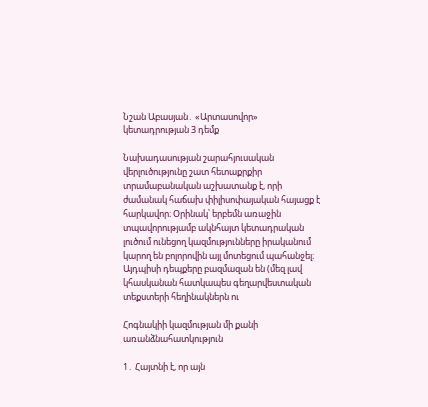Նշան Աբասյան․ «Արտասովոր» կետադրության 3 դեմք

Նախադասության շարահյուսական վերլուծությունը շատ հետաքրքիր տրամաբանական աշխատանք է, որի ժամանակ հաճախ փիլիսոփայական հայացք է հարկավոր։ Օրինակ՝ երբեմն առաջին տպավորությամբ ակնհայտ կետադրական լուծում ունեցող կազմությունները իրականում կարող են բոլորովին այլ մոտեցում պահանջել։ Այդպիսի դեպքերը բազմազան են (մեզ լավ կհասկանան հատկապես գեղարվեստական տեքստերի հեղինակներն ու

Հոգնակիի կազմության մի քանի առանձնահատկություն

1․ Հայտնի է, որ այն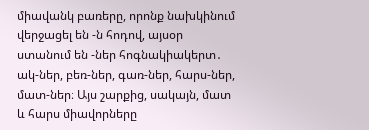միավանկ բառերը, որոնք նախկինում վերջացել են -ն հոդով, այսօր ստանում են -ներ հոգնակիակերտ․ ակ-ներ, բեռ-ներ, գառ-ներ, հարս-ներ, մատ-ներ։ Այս շարքից, սակայն, մատ և հարս միավորները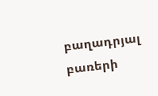բաղադրյալ բառերի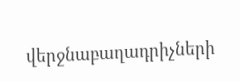վերջնաբաղադրիչների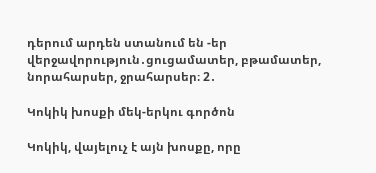դերում արդեն ստանում են -եր վերջավորություն․ցուցամատեր, բթամատեր, նորահարսեր, ջրահարսեր։ 2․

Կոկիկ խոսքի մեկ-երկու գործոն

Կոկիկ, վայելուչ է այն խոսքը, որը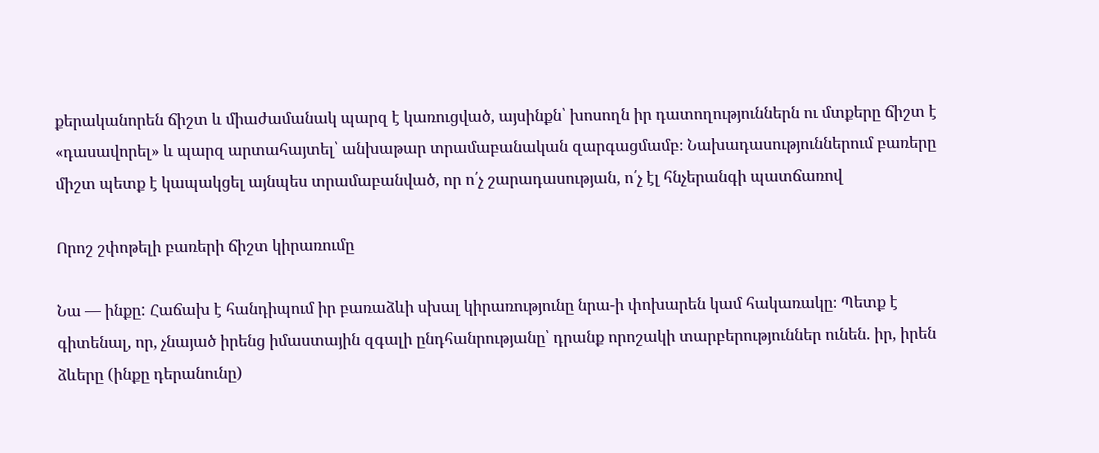քերականորեն ճիշտ և միաժամանակ պարզ է կառուցված, այսինքն՝ խոսողն իր դատողություններն ու մտքերը ճիշտ է «դասավորել» և պարզ արտահայտել՝ անխաթար տրամաբանական զարգացմամբ։ Նախադասություններում բառերը միշտ պետք է կապակցել այնպես տրամաբանված, որ ո՛չ շարադասության, ո՛չ էլ հնչերանգի պատճառով

Որոշ շփոթելի բառերի ճիշտ կիրառումը

Նա — ինքը: Հաճախ է հանդիպում իր բառաձևի սխալ կիրառությունը նրա-ի փոխարեն կամ հակառակը։ Պետք է գիտենալ, որ, չնայած իրենց իմաստային զգալի ընդհանրությանը՝ դրանք որոշակի տարբերություններ ունեն. իր, իրեն ձևերը (ինքը դերանունը)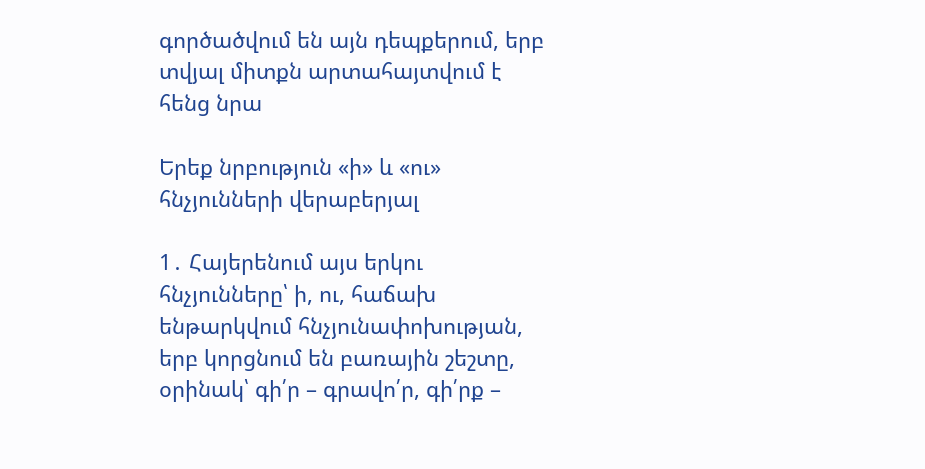գործածվում են այն դեպքերում, երբ տվյալ միտքն արտահայտվում է հենց նրա

Երեք նրբություն «ի» և «ու» հնչյունների վերաբերյալ

1․ Հայերենում այս երկու հնչյունները՝ ի, ու, հաճախ ենթարկվում հնչյունափոխության, երբ կորցնում են բառային շեշտը, օրինակ՝ գի՛ր – գրավո՛ր, գի՛րք –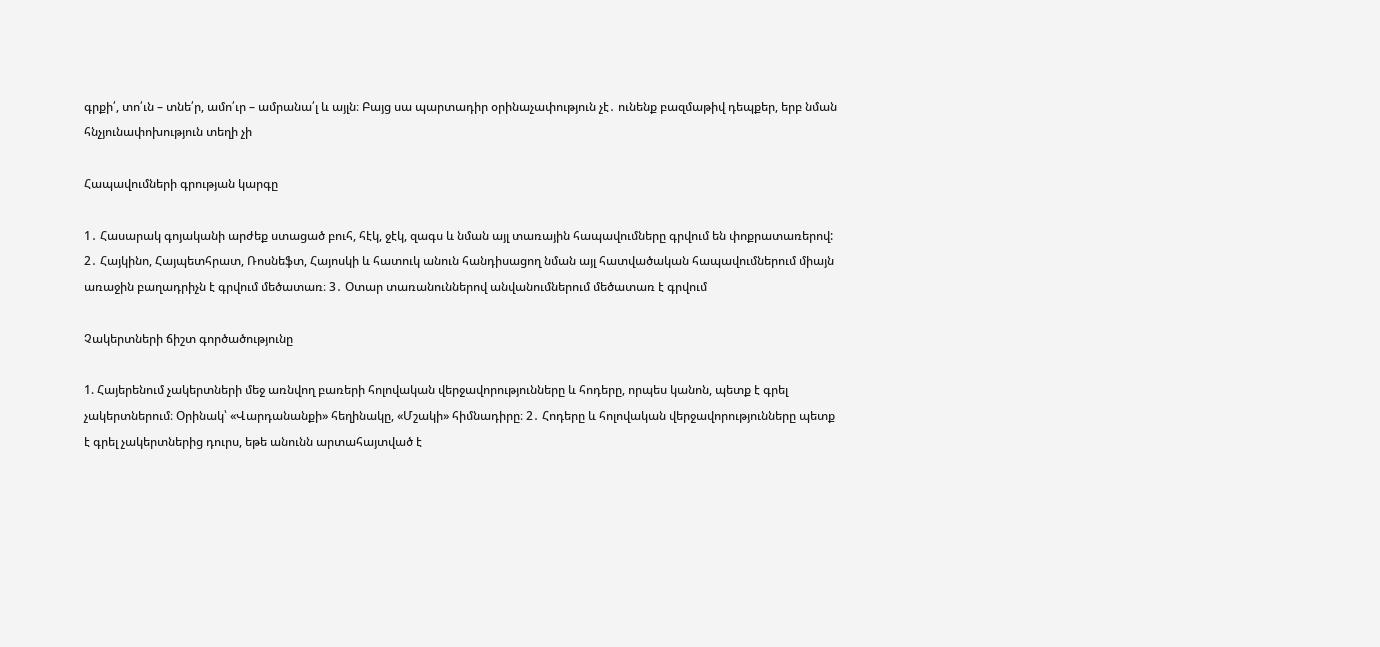գրքի՛, տո՛ւն – տնե՛ր, ամո՛ւր – ամրանա՛լ և այլն։ Բայց սա պարտադիր օրինաչափություն չէ․ ունենք բազմաթիվ դեպքեր, երբ նման հնչյունափոխություն տեղի չի

Հապավումների գրության կարգը

1․ Հասարակ գոյականի արժեք ստացած բուհ, հէկ, ջէկ, զագս և նման այլ տառային հապավումները գրվում են փոքրատառերով: 2․ Հայկինո, Հայպետհրատ, Ռոսնեֆտ, Հայոսկի և հատուկ անուն հանդիսացող նման այլ հատվածական հապավումներում միայն առաջին բաղադրիչն է գրվում մեծատառ։ 3․ Օտար տառանուններով անվանումներում մեծատառ է գրվում

Չակերտների ճիշտ գործածությունը

1. Հայերենում չակերտների մեջ առնվող բառերի հոլովական վերջավորությունները և հոդերը, որպես կանոն, պետք է գրել չակերտներում։ Օրինակ՝ «Վարդանանքի» հեղինակը, «Մշակի» հիմնադիրը։ 2․ Հոդերը և հոլովական վերջավորությունները պետք է գրել չակերտներից դուրս, եթե անունն արտահայտված է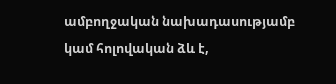ամբողջական նախադասությամբ կամ հոլովական ձև է,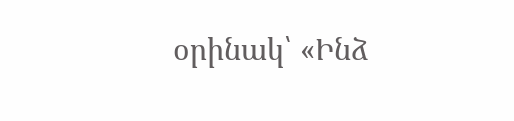օրինակ՝ «Ինձ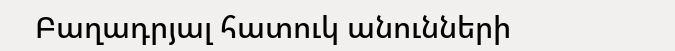Բաղադրյալ հատուկ անունների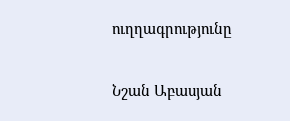ուղղագրությունը

Նշան Աբասյան